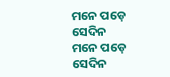ମନେ ପଡ଼େ ସେଦିନ
ମନେ ପଡ଼େ ସେଦିନ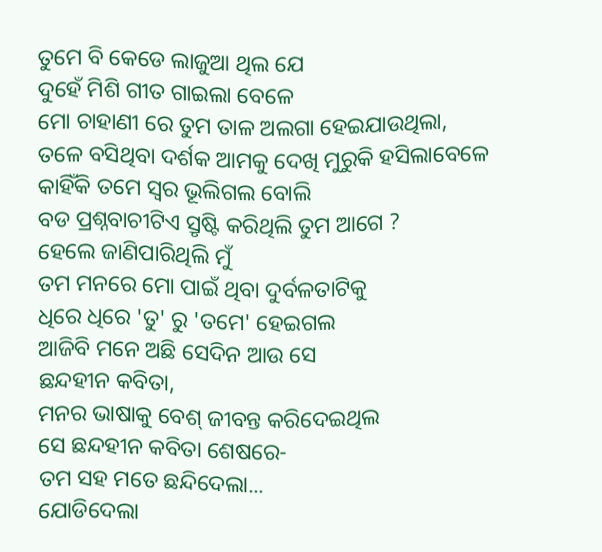ତୁମେ ବି କେଡେ ଲାଜୁଆ ଥିଲ ଯେ
ଦୁହେଁ ମିଶି ଗୀତ ଗାଇଲା ବେଳେ
ମୋ ଚାହାଣୀ ରେ ତୁମ ତାଳ ଅଲଗା ହେଇଯାଉଥିଲା,
ତଳେ ବସିଥିବା ଦର୍ଶକ ଆମକୁ ଦେଖି ମୁରୁକି ହସିଲାବେଳେ
କାହିଁକି ତମେ ସ୍ଵର ଭୂଲିଗଲ ବୋଲି
ବଡ ପ୍ରଶ୍ନବାଚୀଟିଏ ସ୍ରୃଷ୍ଟି କରିଥିଲି ତୁମ ଆଗେ ?
ହେଲେ ଜାଣିପାରିଥିଲି ମୁଁ
ତମ ମନରେ ମୋ ପାଇଁ ଥିବା ଦୁର୍ବଳତାଟିକୁ
ଧିରେ ଧିରେ 'ତୁ' ରୁ 'ତମେ' ହେଇଗଲ
ଆଜିବି ମନେ ଅଛି ସେଦିନ ଆଉ ସେ
ଛନ୍ଦହୀନ କବିତା,
ମନର ଭାଷାକୁ ବେଶ୍ ଜୀବନ୍ତ କରିଦେଇଥିଲ
ସେ ଛନ୍ଦହୀନ କବିତା ଶେଷରେ-
ତମ ସହ ମତେ ଛନ୍ଦିଦେଲା...
ଯୋଡିଦେଲା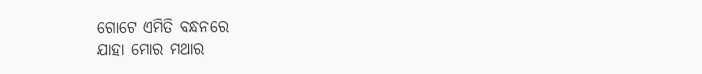ଗୋଟେ ଏମିତି ବନ୍ଧନରେ
ଯାହା ମୋର ମଥାର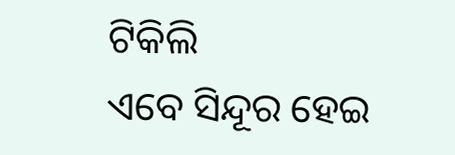ଟିକିଲି
ଏବେ ସିନ୍ଦୂର ହେଇ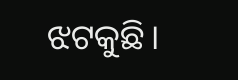ଝଟକୁଛି।